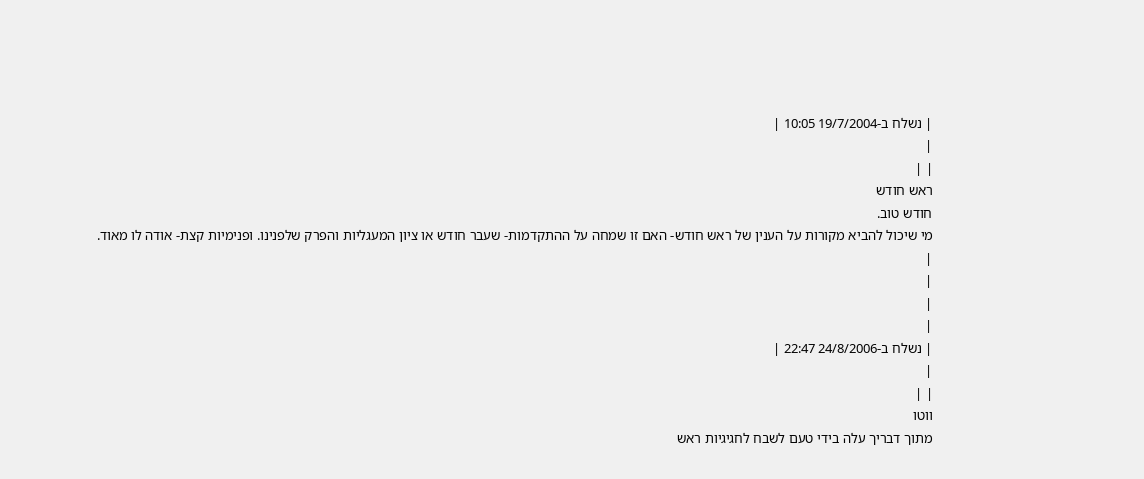| נשלח ב-19/7/2004 10:05 |
|
| |
ראש חודש
חודש טוב.
מי שיכול להביא מקורות על הענין של ראש חודש- האם זו שמחה על ההתקדמות- שעבר חודש או ציון המעגליות והפרק שלפנינו. ופנימיות קצת- אודה לו מאוד.
|
|
|
|
| נשלח ב-24/8/2006 22:47 |
|
| |
ווטו
מתוך דבריך עלה בידי טעם לשבח לחגיגיות ראש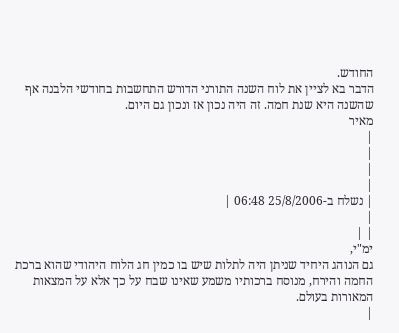החודש.
הדבר בא לציין את לוח השנה התורני הדורש התחשבות בחודשי הלבנה אף שהשנה היא שנת חמה. זה היה נכון אז ונכון גם היום.
מאיר
|
|
|
|
| נשלח ב-25/8/2006 06:48 |
|
| |
ימ"י,
גם הנוהג היחיד שניתן היה לתלות שיש בו כמין חג הלוח היהודי שהוא ברכת החמה והירח, מנוסח ברכותיו משמע שאינו שבח על כך אלא על המצאות המאורות בעולם.
|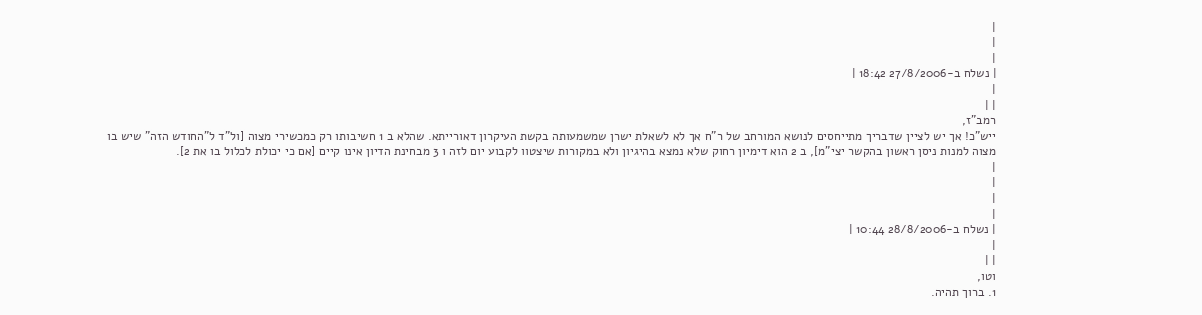|
|
|
| נשלח ב-27/8/2006 18:42 |
|
| |
רמב"ז,
ייש"כ! אך יש לציין שדבריך מתייחסים לנושא המורחב של ר"ח אך לא לשאלת ישרן שמשמעותה בקשת העיקרון דאורייתא. שהלא ב 1 חשיבותו רק כמכשירי מצוה [ול"ד ל"החודש הזה" שיש בו מצוה למנות ניסן ראשון בהקשר יצי"מ], ב 2 הוא דימיון רחוק שלא נמצא בהיגיון ולא במקורות שיצטוו לקבוע יום לזה ו 3 מבחינת הדיון אינו קיים [אם כי יכולת לכלול בו את 2].
|
|
|
|
| נשלח ב-28/8/2006 10:44 |
|
| |
וטו,
1. ברוך תהיה.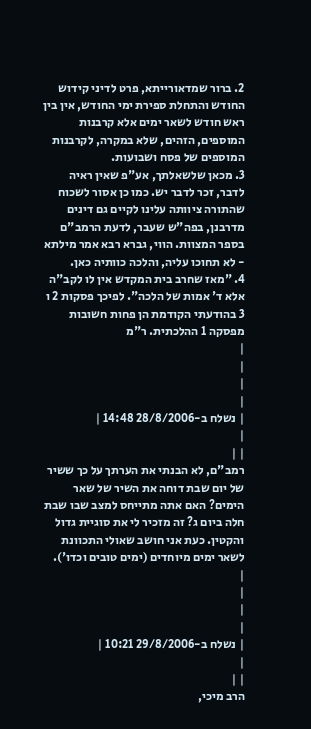2. ברור שמדאורייתא, פרט לדיני קידוש החודש והתחלת ספירת ימי החודש, אין בין ראש חודש לשאר ימים אלא קרבנות המוספים, הזהים, שלא במקרה, לקרבנות המוספים של פסח ושבועות.
3. מכאן שלשאלתך, אע"פ שאין ראיה לדבר, זכר לדבר יש. כמו כן אסור לשכוח שהתורה ציוותה עלינו לקיים גם דינים מדרבנן, בפה"ש שעבר, לדעת הרמב"ם בספר המצוות. הווי, גברא רבא אמר מילתא - לא תחוכו עליה, והלכה כוותיה כאן.
4. "מאז שחרב בית המקדש אין לו לקב"ה אלא ד' אמות של הלכה". לפיכך פסקות 2 ו 3 בהודעתי הקודמת הן פחות חשובות מפסקה 1 ההלכתית. ר"מ
|
|
|
|
| נשלח ב-28/8/2006 14:48 |
|
| |
רמב"ם, לא הבנתי את הערתך על כך ששיר של יום שבת דוחה את השיר של שאר הימים? האם אתה מתייחס למצב שבו שבת חלה ביום ג? זה מזכיר לי את סוגיית גדול והקטין. כעת אני חושב שאולי התכוונת לשאר ימים מיוחדים (ימים טובים וכדו').
|
|
|
|
| נשלח ב-29/8/2006 10:21 |
|
| |
הרב מיכי,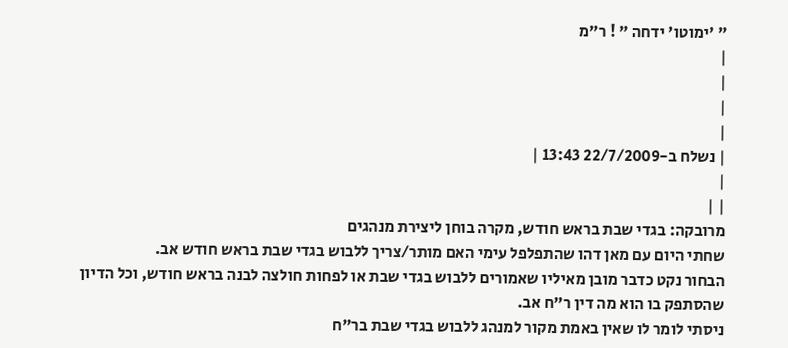" 'ימוטו' ידחה " ! ר"מ
|
|
|
|
| נשלח ב-22/7/2009 13:43 |
|
| |
מרובקה: בגדי שבת בראש חודש, מקרה בוחן ליצירת מנהגים
שחתי היום עם מאן דהו שהתפלפל עימי האם מותר/צריך ללבוש בגדי שבת בראש חודש אב.
הבחור נקט כדבר מובן מאיליו שאמורים ללבוש בגדי שבת או לפחות חולצה לבנה בראש חודש, וכל הדיון שהסתפק בו הוא מה דין ר"ח אב.
ניסתי לומר לו שאין באמת מקור למנהג ללבוש בגדי שבת בר"ח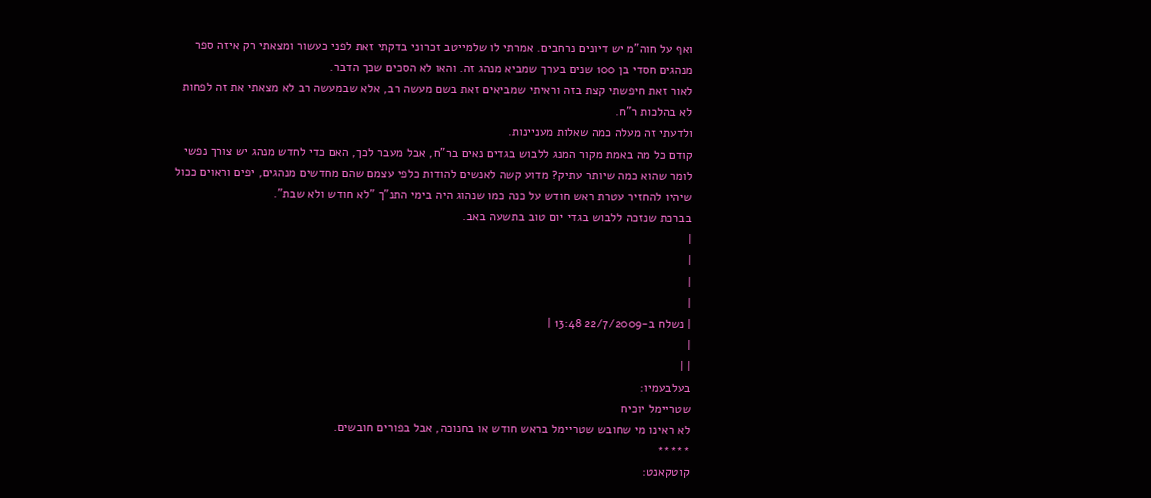ואף על חוה"מ יש דיונים נרחבים. אמרתי לו שלמייטב זכרוני בדקתי זאת לפני כעשור ומצאתי רק איזה ספר מנהגים חסדי בן 100 שנים בערך שמביא מנהג זה. והאו לא הסכים שכך הדבר.
לאור זאת חיפשתי קצת בזה וראיתי שמביאים זאת בשם מעשה רב, אלא שבמעשה רב לא מצאתי את זה לפחות לא בהלכות ר"ח.
ולדעתי זה מעלה כמה שאלות מעניינות.
קודם כל מה באמת מקור המנג ללבוש בגדים נאים בר"ח, אבל מעבר לכך, האם כדי לחדש מנהג יש צורך נפשי לומר שהוא כמה שיותר עתיק? מדוע קשה לאנשים להודות כלפי עצמם שהם מחדשים מנהגים, יפים וראוים ככול שיהיו להחזיר עטרת ראש חודש על כנה כמו שנהוג היה בימי התנ"ך "לא חודש ולא שבת".
בברכת שנזכה ללבוש בגדי יום טוב בתשעה באב.
|
|
|
|
| נשלח ב-22/7/2009 13:48 |
|
| |
בעלבעמיו:
שטריימל יוכיח
לא ראינו מי שחובש שטריימל בראש חודש או בחנוכה, אבל בפורים חובשים.
*****
קוטקאנט: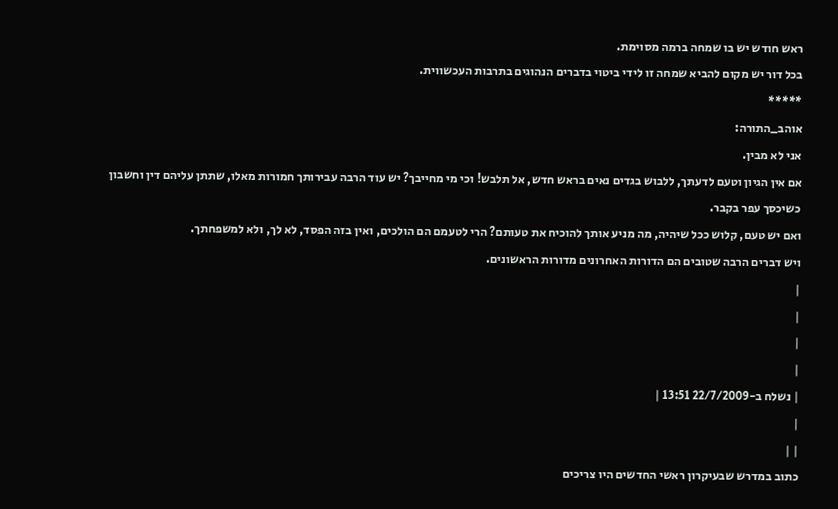ראש חודש יש בו שמחה ברמה מסוימת.
בכל דור יש מקום להביא שמחה זו לידי ביטוי בדברים הנהוגים בתרבות העכשווית.
*****
אוהב_התורה:
אני לא מבין.
אם אין הגיון וטעם לדעתך, ללבוש בגדים נאים בראש חדש, אל תלבש! וכי מי מחייבך? יש עוד הרבה עבירותך חמורות מאלו, שתתן עליהם דין וחשבון כשיכסך עפר בקבר.
ואם יש טעם, קלוש ככל שיהיה, מה מניע אותך להוכיח את טעותם? הרי לטעמם הם הולכים, ואין בזה הפסד, לא לך, ולא למשפחתך.
ויש דברים הרבה שטובים הם הדורות האחרונים מדורות הראשונים.
|
|
|
|
| נשלח ב-22/7/2009 13:51 |
|
| |
כתוב במדרש שבעיקרון ראשי החדשים היו צריכים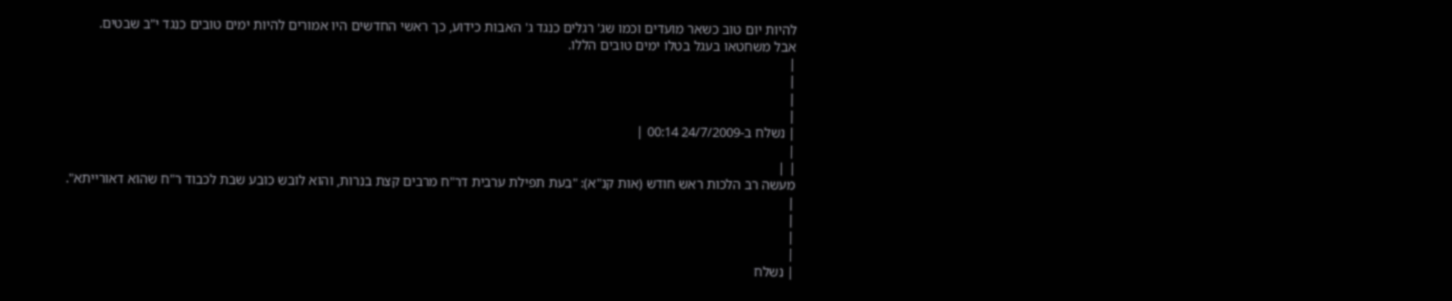להיות יום טוב כשאר מועדים וכמו שג' רגלים כנגד ג' האבות כידוע, כך ראשי החדשים היו אמורים להיות ימים טובים כנגד י"ב שבטים.
אבל משחטאו בעגל בטלו ימים טובים הללו.
|
|
|
|
| נשלח ב-24/7/2009 00:14 |
|
| |
מעשה רב הלכות ראש חודש (אות קנ"א): "בעת תפילת ערבית דר"ח מרבים קצת בנרות, והוא לובש כובע שבת לכבוד ר"ח שהוא דאורייתא".
|
|
|
|
| נשלח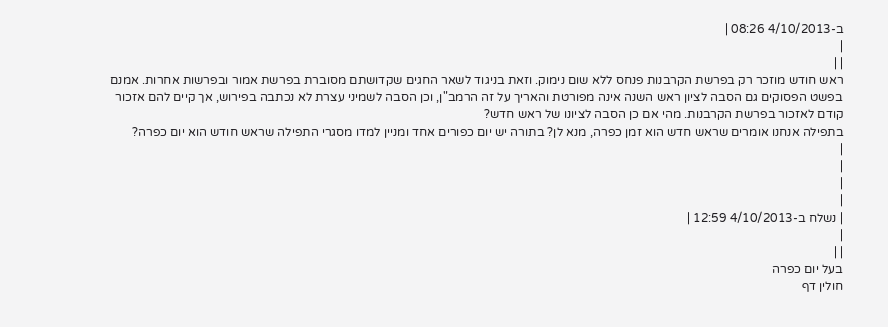ב-4/10/2013 08:26 |
|
| |
ראש חודש מוזכר רק בפרשת הקרבנות פנחס ללא שום נימוק. וזאת בניגוד לשאר החגים שקדושתם מסוברת בפרשת אמור ובפרשות אחרות. אמנם בפשט הפסוקים גם הסבה לציון ראש השנה אינה מפורטת והאריך על זה הרמב"ן, וכן הסבה לשמיני עצרת לא נכתבה בפירוש, אך קיים להם אזכור קודם לאזכור בפרשת הקרבנות. מהי אם כן הסבה לציונו של ראש חדש?
בתפילה אנחנו אומרים שראש חדש הוא זמן כפרה, מנא לן? בתורה יש יום כפורים אחד ומניין למדו מסגרי התפילה שראש חודש הוא יום כפרה?
|
|
|
|
| נשלח ב-4/10/2013 12:59 |
|
| |
בעל יום כפרה
חולין דף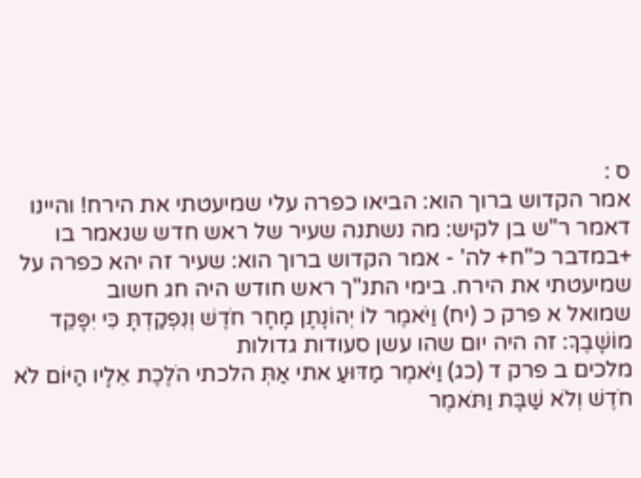ס :
אמר הקדוש ברוך הוא: הביאו כפרה עלי שמיעטתי את הירח! והיינו דאמר ר"ש בן לקיש: מה נשתנה שעיר של ראש חדש שנאמר בו +במדבר כ"ח+ לה' - אמר הקדוש ברוך הוא: שעיר זה יהא כפרה על שמיעטתי את הירח. בימי התנ"ך ראש חודש היה חג חשוב
שמואל א פרק כ (יח) וַיֹּאמֶר לוֹ יְהוֹנָתָן מָחָר חֹדֶשׁ וְנִפְקַדְתָּ כִּי יִפָּקֵד מוֹשָׁבֶךָ: זה היה יום שהו עשן סעודות גדולות
מלכים ב פרק ד (כג) וַיֹּאמֶר מַדּוּעַ אתי אַתְּ הלכתי הֹלֶכֶת אֵלָיו הַיּוֹם לֹא חֹדֶשׁ וְלֹא שַׁבָּת וַתֹּאמֶר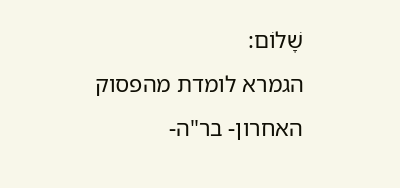שָׁלוֹם:
הגמרא לומדת מהפסוק האחרון- בר"ה-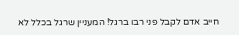חייב אדם לקבל פני רבו ברגל! המעניין שרגל בכלל לא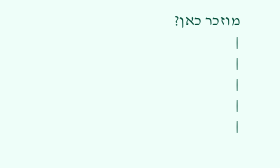מוזכר כאן?
|
|
|
|
|